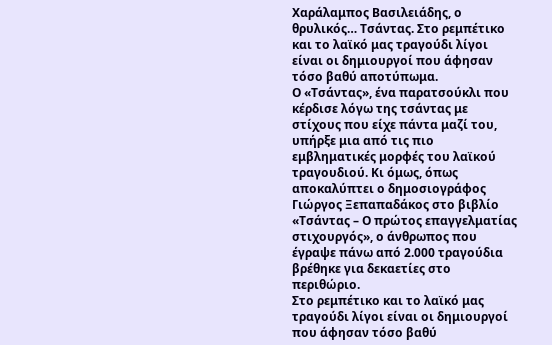Χαράλαμπος Βασιλειάδης, ο θρυλικός… Τσάντας. Στο ρεμπέτικο και το λαϊκό μας τραγούδι λίγοι είναι οι δημιουργοί που άφησαν τόσο βαθύ αποτύπωμα.
Ο «Τσάντας», ένα παρατσούκλι που κέρδισε λόγω της τσάντας με στίχους που είχε πάντα μαζί του, υπήρξε μια από τις πιο εμβληματικές μορφές του λαϊκού τραγουδιού. Κι όμως, όπως αποκαλύπτει ο δημοσιογράφος Γιώργος Ξεπαπαδάκος στο βιβλίο «Τσάντας – Ο πρώτος επαγγελματίας στιχουργός», ο άνθρωπος που έγραψε πάνω από 2.000 τραγούδια βρέθηκε για δεκαετίες στο περιθώριο.
Στο ρεμπέτικο και το λαϊκό μας τραγούδι λίγοι είναι οι δημιουργοί που άφησαν τόσο βαθύ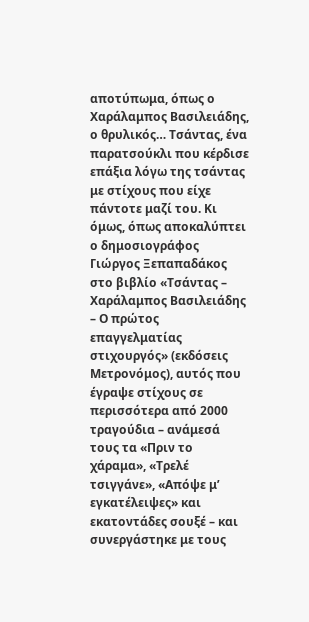αποτύπωμα, όπως ο Χαράλαμπος Βασιλειάδης, ο θρυλικός… Τσάντας, ένα παρατσούκλι που κέρδισε επάξια λόγω της τσάντας με στίχους που είχε πάντοτε μαζί του. Κι όμως, όπως αποκαλύπτει ο δημοσιογράφος Γιώργος Ξεπαπαδάκος στο βιβλίο «Τσάντας – Χαράλαμπος Βασιλειάδης – Ο πρώτος επαγγελματίας στιχουργός» (εκδόσεις Μετρονόμος), αυτός που έγραψε στίχους σε περισσότερα από 2000 τραγούδια – ανάμεσά τους τα «Πριν το χάραμα», «Τρελέ τσιγγάνε», «Απόψε μ’ εγκατέλειψες» και εκατοντάδες σουξέ – και συνεργάστηκε με τους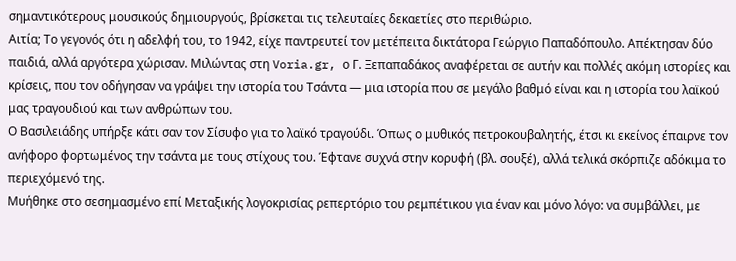σημαντικότερους μουσικούς δημιουργούς, βρίσκεται τις τελευταίες δεκαετίες στο περιθώριο.
Αιτία; Το γεγονός ότι η αδελφή του, το 1942, είχε παντρευτεί τον μετέπειτα δικτάτορα Γεώργιο Παπαδόπουλο. Απέκτησαν δύο παιδιά, αλλά αργότερα χώρισαν. Μιλώντας στη Voria.gr, ο Γ. Ξεπαπαδάκος αναφέρεται σε αυτήν και πολλές ακόμη ιστορίες και κρίσεις, που τον οδήγησαν να γράψει την ιστορία του Τσάντα — μια ιστορία που σε μεγάλο βαθμό είναι και η ιστορία του λαϊκού μας τραγουδιού και των ανθρώπων του.
Ο Βασιλειάδης υπήρξε κάτι σαν τον Σίσυφο για το λαϊκό τραγούδι. Όπως ο μυθικός πετροκουβαλητής, έτσι κι εκείνος έπαιρνε τον ανήφορο φορτωμένος την τσάντα με τους στίχους του. Έφτανε συχνά στην κορυφή (βλ. σουξέ), αλλά τελικά σκόρπιζε αδόκιμα το περιεχόμενό της.
Μυήθηκε στο σεσημασμένο επί Μεταξικής λογοκρισίας ρεπερτόριο του ρεμπέτικου για έναν και μόνο λόγο: να συμβάλλει, με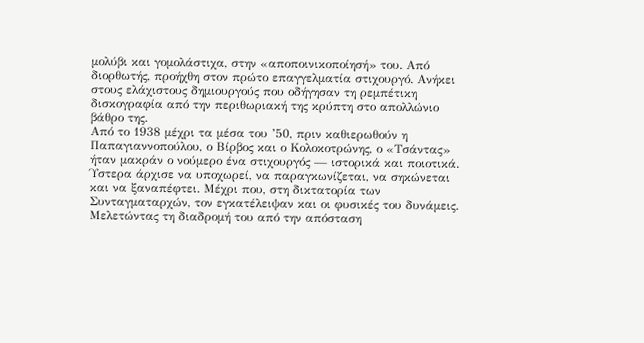μολύβι και γομολάστιχα, στην «αποποινικοποίησή» του. Από διορθωτής, προήχθη στον πρώτο επαγγελματία στιχουργό. Ανήκει στους ελάχιστους δημιουργούς που οδήγησαν τη ρεμπέτικη δισκογραφία από την περιθωριακή της κρύπτη στο απολλώνιο βάθρο της.
Από το 1938 μέχρι τα μέσα του ’50, πριν καθιερωθούν η Παπαγιαννοπούλου, ο Βίρβος και ο Κολοκοτρώνης, ο «Τσάντας» ήταν μακράν ο νούμερο ένα στιχουργός — ιστορικά και ποιοτικά. Ύστερα άρχισε να υποχωρεί, να παραγκωνίζεται, να σηκώνεται και να ξαναπέφτει. Μέχρι που, στη δικτατορία των Συνταγματαρχών, τον εγκατέλειψαν και οι φυσικές του δυνάμεις.
Μελετώντας τη διαδρομή του από την απόσταση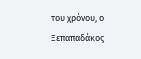του χρόνου, ο Ξεπαπαδάκος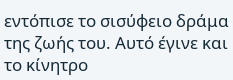εντόπισε το σισύφειο δράμα της ζωής του. Αυτό έγινε και το κίνητρο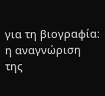για τη βιογραφία: η αναγνώριση της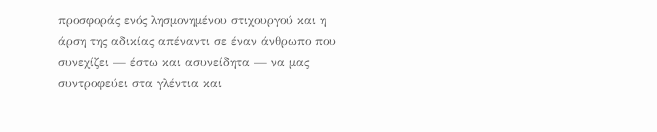προσφοράς ενός λησμονημένου στιχουργού και η άρση της αδικίας απέναντι σε έναν άνθρωπο που συνεχίζει — έστω και ασυνείδητα — να μας συντροφεύει στα γλέντια και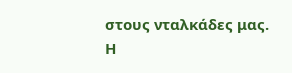στους νταλκάδες μας.
Η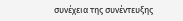συνέχεια της συνέντευξης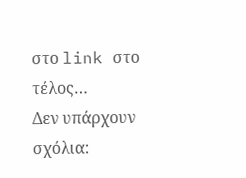στο link στο τέλος…
Δεν υπάρχουν σχόλια: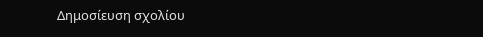Δημοσίευση σχολίου